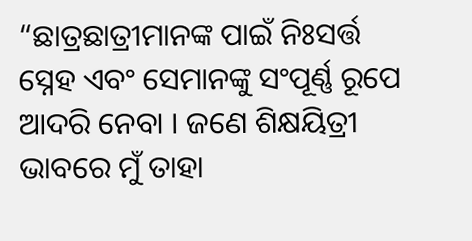“ଛାତ୍ରଛାତ୍ରୀମାନଙ୍କ ପାଇଁ ନିଃସର୍ତ୍ତ ସ୍ନେହ ଏବଂ ସେମାନଙ୍କୁ ସଂପୂର୍ଣ୍ଣ ରୂପେ ଆଦରି ନେବା । ଜଣେ ଶିକ୍ଷୟିତ୍ରୀ ଭାବରେ ମୁଁ ତାହା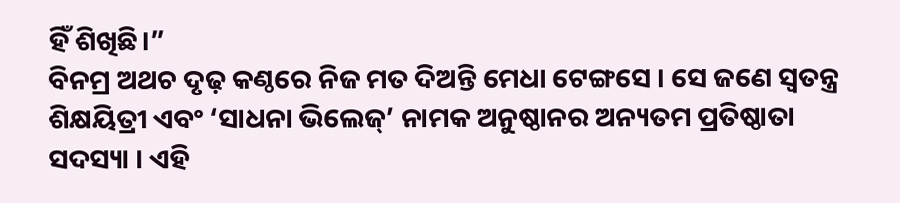ହିଁ ଶିଖିଛି।”
ବିନମ୍ର ଅଥଚ ଦୃଢ଼ କଣ୍ଠରେ ନିଜ ମତ ଦିଅନ୍ତି ମେଧା ଟେଙ୍ଗସେ । ସେ ଜଣେ ସ୍ୱତନ୍ତ୍ର ଶିକ୍ଷୟିତ୍ରୀ ଏବଂ ‘ସାଧନା ଭିଲେଜ୍’ ନାମକ ଅନୁଷ୍ଠାନର ଅନ୍ୟତମ ପ୍ରତିଷ୍ଠାତା ସଦସ୍ୟା । ଏହି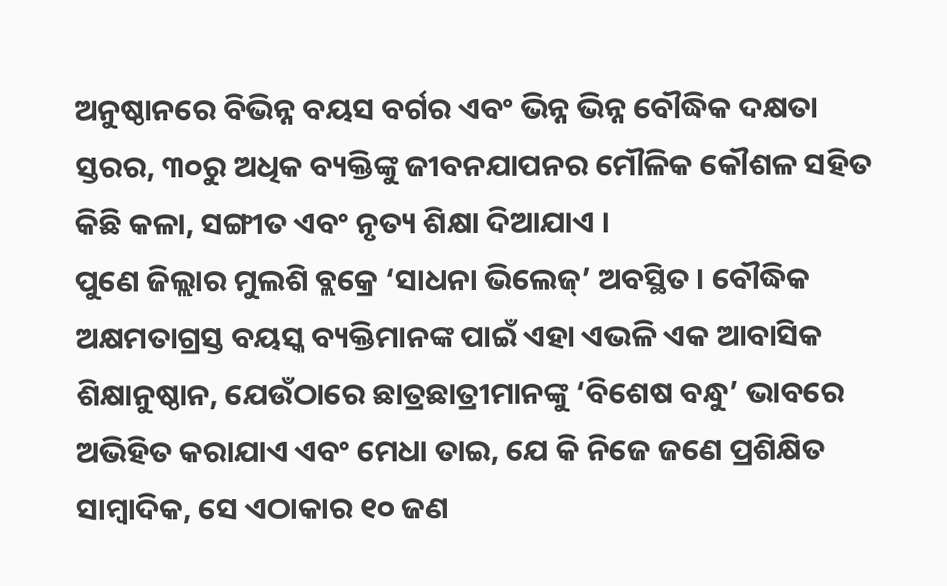ଅନୁଷ୍ଠାନରେ ବିଭିନ୍ନ ବୟସ ବର୍ଗର ଏବଂ ଭିନ୍ନ ଭିନ୍ନ ବୌଦ୍ଧିକ ଦକ୍ଷତା ସ୍ତରର, ୩୦ରୁ ଅଧିକ ବ୍ୟକ୍ତିଙ୍କୁ ଜୀବନଯାପନର ମୌଳିକ କୌଶଳ ସହିତ କିଛି କଳା, ସଙ୍ଗୀତ ଏବଂ ନୃତ୍ୟ ଶିକ୍ଷା ଦିଆଯାଏ ।
ପୁଣେ ଜିଲ୍ଲାର ମୁଲଶି ବ୍ଲକ୍ରେ ‘ସାଧନା ଭିଲେଜ୍’ ଅବସ୍ଥିତ । ବୌଦ୍ଧିକ ଅକ୍ଷମତାଗ୍ରସ୍ତ ବୟସ୍କ ବ୍ୟକ୍ତିମାନଙ୍କ ପାଇଁ ଏହା ଏଭଳି ଏକ ଆବାସିକ ଶିକ୍ଷାନୁଷ୍ଠାନ, ଯେଉଁଠାରେ ଛାତ୍ରଛାତ୍ରୀମାନଙ୍କୁ ‘ବିଶେଷ ବନ୍ଧୁ’ ଭାବରେ ଅଭିହିତ କରାଯାଏ ଏବଂ ମେଧା ତାଇ, ଯେ କି ନିଜେ ଜଣେ ପ୍ରଶିକ୍ଷିତ ସାମ୍ବାଦିକ, ସେ ଏଠାକାର ୧୦ ଜଣ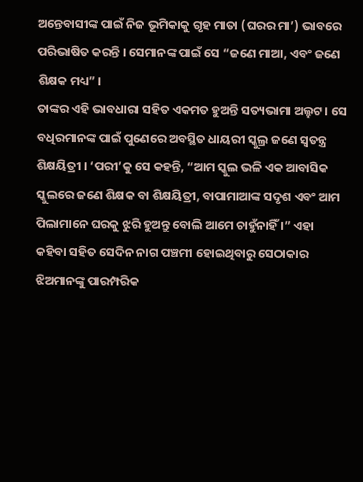ଅନ୍ତେବାସୀଙ୍କ ପାଇଁ ନିଜ ଭୂମିକାକୁ ଗୃହ ମାତା (ଘରର ମା’) ଭାବରେ ପରିଭାଷିତ କରନ୍ତି । ସେମାନଙ୍କ ପାଇଁ ସେ “ଜଣେ ମାଆ, ଏବଂ ଜଣେ ଶିକ୍ଷକ ମଧ୍ୟ” ।
ତାଙ୍କର ଏହି ଭାବଧାରା ସହିତ ଏକମତ ହୁଅନ୍ତି ସତ୍ୟଭାମା ଅଲ୍ହଟ । ସେ ବଧିରମାନଙ୍କ ପାଇଁ ପୁଣେରେ ଅବସ୍ଥିତ ଧାୟରୀ ସ୍କୁଲ୍ର ଜଣେ ସ୍ୱତନ୍ତ୍ର ଶିକ୍ଷୟିତ୍ରୀ । ‘ପରୀ’କୁ ସେ କହନ୍ତି, “ଆମ ସ୍କୁଲ ଭଳି ଏକ ଆବାସିକ ସ୍କୁଲରେ ଜଣେ ଶିକ୍ଷକ ବା ଶିକ୍ଷୟିତ୍ରୀ, ବାପାମାଆଙ୍କ ସଦୃଶ ଏବଂ ଆମ ପିଲାମାନେ ଘରକୁ ଝୁରି ହୁଅନ୍ତୁ ବୋଲି ଆମେ ଚାହୁଁନାହିଁ ।” ଏହା କହିବା ସହିତ ସେଦିନ ନାଗ ପଞ୍ଚମୀ ହୋଇଥିବାରୁ ସେଠାକାର ଝିଅମାନଙ୍କୁ ପାରମ୍ପରିକ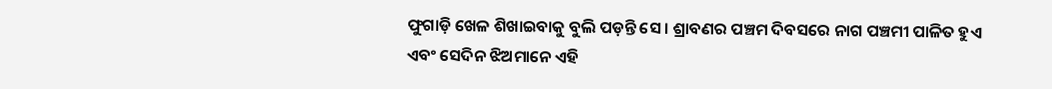ଫୁଗାଡ଼ି ଖେଳ ଶିଖାଇବାକୁ ବୁଲି ପଡ଼ନ୍ତି ସେ । ଶ୍ରାବଣର ପଞ୍ଚମ ଦିବସରେ ନାଗ ପଞ୍ଚମୀ ପାଳିତ ହୁଏ ଏବଂ ସେଦିନ ଝିଅମାନେ ଏହି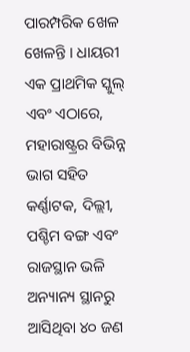ପାରମ୍ପରିକ ଖେଳ ଖେଳନ୍ତି । ଧାୟରୀ ଏକ ପ୍ରାଥମିକ ସ୍କୁଲ୍ ଏବଂ ଏଠାରେ, ମହାରାଷ୍ଟ୍ରର ବିଭିନ୍ନ ଭାଗ ସହିତ କର୍ଣ୍ଣାଟକ, ଦିଲ୍ଲୀ, ପଶ୍ଚିମ ବଙ୍ଗ ଏବଂ ରାଜସ୍ଥାନ ଭଳି ଅନ୍ୟାନ୍ୟ ସ୍ଥାନରୁ ଆସିଥିବା ୪୦ ଜଣ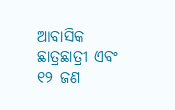ଆବାସିକ ଛାତ୍ରଛାତ୍ରୀ ଏବଂ ୧୨ ଜଣ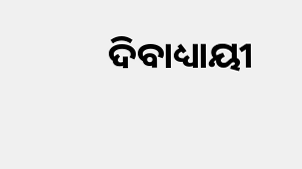ଦିବାଧ୍ୟାୟୀ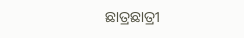ଛାତ୍ରଛାତ୍ରୀ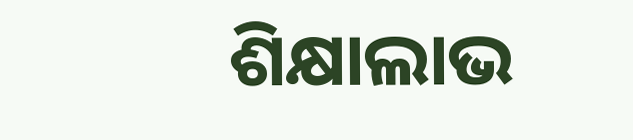ଶିକ୍ଷାଲାଭ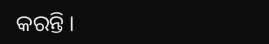କରନ୍ତି ।